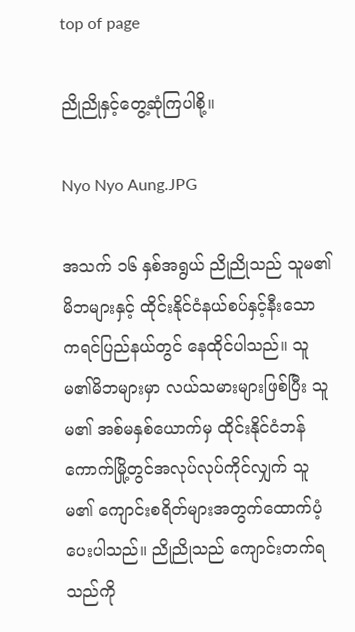top of page

ညိုညိုနှင့်တွေ့ဆုံကြပါစို့။

Nyo Nyo Aung.JPG

အသက် ၁၆ နှစ်အရွယ် ညိုညိုသည် သူမ၏မိဘများနှင့် ထိုင်းနိုင်ငံနယ်စပ်နှင့်နီးသော ကရင်ပြည်နယ်တွင် နေထိုင်ပါသည်။ သူမ၏မိဘများမှာ လယ်သမားများဖြစ်ပြီး သူမ၏ အစ်မနှစ်ယောက်မှ ထိုင်းနိုင်ငံဘန်ကောက်မြို့တွင်အလုပ်လုပ်ကိုင်လျှက် သူမ၏ ကျောင်းစရိတ်များအတွက်ထောက်ပံ့ပေးပါသည်။ ညိုညိုသည် ကျောင်းတက်ရသည်ကို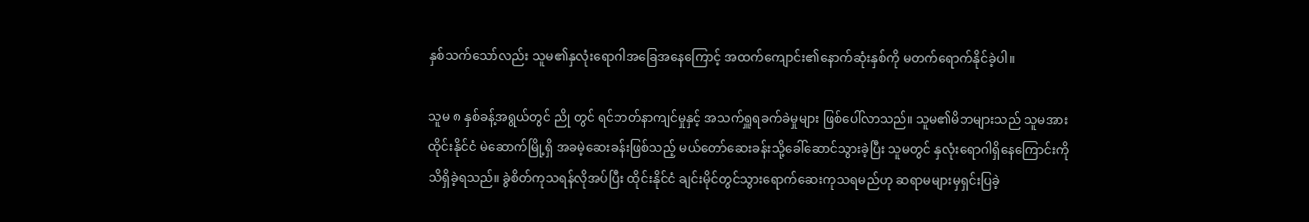နှစ်သက်သော်လည်း သူမ၏နှလုံးရောဂါအခြေအနေကြောင့် အထက်ကျောင်း၏နောက်ဆုံးနှစ်ကို မတက်ရောက်နိုင်ခဲ့ပါ။

သူမ ၈ နှစ်ခန့်အရွယ်တွင် ညို တွင် ရင်ဘတ်နာကျင်မှုနှင့် အသက်ရှူရခက်ခဲမှုများ ဖြစ်ပေါ်လာသည်။ သူမ၏မိဘများသည် သူမအား ထိုင်းနိုင်ငံ မဲဆောက်မြို့ရှိ အခမဲ့ဆေးခန်းဖြစ်သည့် မယ်တော်ဆေးခန်းသို့ခေါ်ဆောင်သွားခဲ့ပြီး သူမတွင် နှလုံးရောဂါရှိနေကြောင်းကို သိရှိခဲ့ရသည်။ ခွဲစိတ်ကုသရန်လိုအပ်ပြီး ထိုင်းနိုင်ငံ ချင်းမိုင်တွင်သွားရောက်ဆေးကုသရမည်ဟု ဆရာမများမှရှင်းပြခဲ့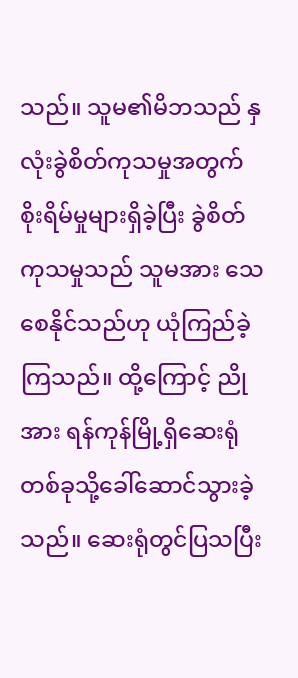သည်။ သူမ၏မိဘသည် နှလုံးခွဲစိတ်ကုသမှုအတွက် စိုးရိမ်မှုများရှိခဲ့ပြီး ခွဲစိတ်ကုသမှုသည် သူမအား သေစေနိုင်သည်ဟု ယုံကြည်ခဲ့ကြသည်။ ထို့ကြောင့် ညိုအား ရန်ကုန်မြို့ရှိဆေးရုံတစ်ခုသို့ခေါ်ဆောင်သွားခဲ့သည်။ ဆေးရုံတွင်ပြသပြီး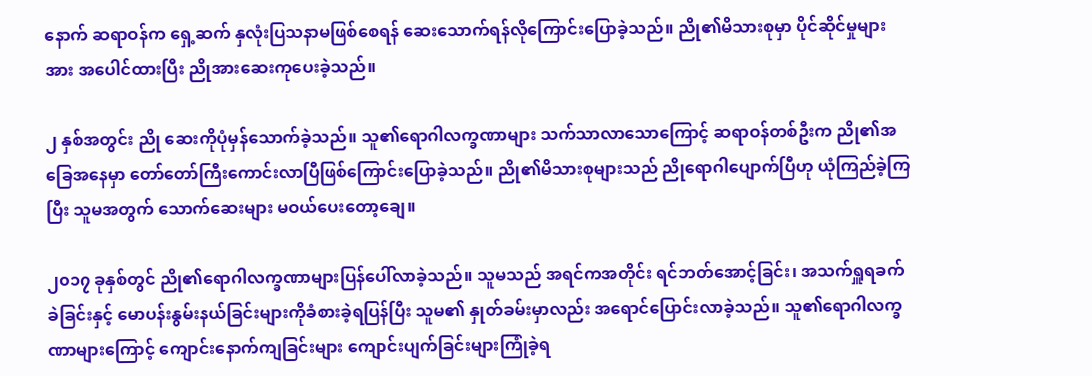နောက် ဆရာဝန်က ရှေ့ဆက် နှလုံးပြသနာမဖြစ်စေရန် ဆေးသောက်ရန်လိုကြောင်းပြောခဲ့သည်။ ညို၏မိသားစုမှာ ပိုင်ဆိုင်မှုများအား အပေါင်ထားပြီး ညိုအားဆေးကုပေးခဲ့သည်။

၂ နှစ်အတွင်း ညို ဆေးကိုပုံမှန်သောက်ခဲ့သည်။ သူ၏ရောဂါလက္ခဏာများ သက်သာလာသောကြောင့် ဆရာဝန်တစ်ဦးက ညို၏အခြေအနေမှာ တော်တော်ကြီးကောင်းလာပြီဖြစ်ကြောင်းပြောခဲ့သည်။ ညို၏မိသားစုများသည် ညိုရောဂါပျောက်ပြီဟု ယုံကြည်ခဲ့ကြပြီး သူမအတွက် သောက်ဆေးများ မဝယ်ပေးတော့ချေ။

၂၀၁၇ ခုနှစ်တွင် ညို၏ရောဂါလက္ခဏာများပြန်ပေါ်လာခဲ့သည်။ သူမသည် အရင်ကအတိုင်း ရင်ဘတ်အောင့်ခြင်း၊ အသက်ရှူရခက်ခဲခြင်းနှင့် မောပန်းနွမ်းနယ်ခြင်းများကိုခံစားခဲ့ရပြန်ပြီး သူမ၏ နှုတ်ခမ်းမှာလည်း အရောင်ပြောင်းလာခဲ့သည်။ သူ၏ရောဂါလက္ခဏာများကြောင့် ကျောင်းနောက်ကျခြင်းများ ကျောင်းပျက်ခြင်းများကြုံခဲ့ရ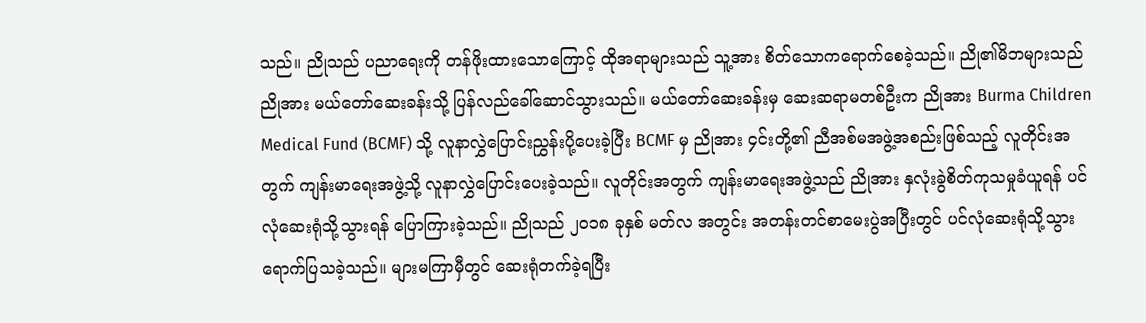သည်။ ညိုသည် ပညာရေးကို တန်ဖိုးထားသောကြောင့် ထိုအရာများသည် သူ့အား စိတ်သောကရောက်စေခဲ့သည်။ ညို၏မိဘများသည် ညိုအား မယ်တော်ဆေးခန်းသို့ ပြန်လည်ခေါ်ဆောင်သွားသည်။ မယ်တော်ဆေးခန်းမှ ဆေးဆရာမတစ်ဦးက ညိုအား Burma Children Medical Fund (BCMF) သို့ လူနာလွှဲပြောင်းညွှန်းပို့ပေးခဲ့ပြီး BCMF မှ ညိုအား ၄င်းတို့၏ ညီအစ်မအဖွဲ့အစည်းဖြစ်သည့် လူတိုင်းအတွက် ကျန်းမာရေးအဖွဲ့သို့ လူနာလွှဲပြောင်းပေးခဲ့သည်။ လူတိုင်းအတွက် ကျန်းမာရေးအဖွဲ့သည် ညိုအား နှလုံးခွဲစိတ်ကုသမှုခံယူရန် ပင်လုံဆေးရုံသို့သွားရန် ပြောကြားခဲ့သည်။ ညိုသည် ၂၀၁၈ ခုနှစ် မတ်လ အတွင်း အတန်းတင်စာမေးပွဲအပြီးတွင် ပင်လုံဆေးရုံသို့သွားရောက်ပြသခဲ့သည်။ များမကြာမှီတွင် ဆေးရုံတက်ခဲ့ရပြီး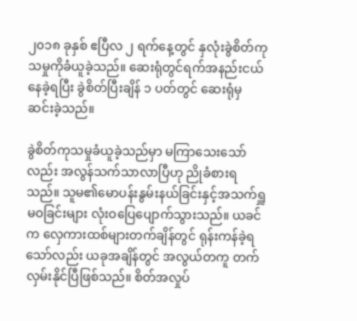၂၀၁၈ ခုနှစ် ဧပြီလ ၂ ရက်နေ့တွင် နှလုံးခွဲစိတ်ကုသမှုကိုခံယူခဲ့သည်။ ဆေးရုံတွင်ရက်အနည်းငယ်နေခဲ့ရပြီး ခွဲစိတ်ပြီးချိန် ၁ ပတ်တွင် ဆေးရုံမှဆင်းခဲ့သည်။

ခွဲစိတ်ကုသမှုခံယူခဲ့သည်မှာ မကြာသေးသော်လည်း အလွန်သက်သာလာပြီဟု ညိုခံစားရသည်။ သူမ၏မောပန်းနွမ်းနယ်ခြင်းနှင့်အသက်ရှူမဝခြင်းများ လုံးဝပြေပျောက်သွားသည်။ ယခင်က လှေကားထစ်များတက်ချိန်တွင် ရုန်းကန်ခဲ့ရသော်လည်း ယခုအချိန်တွင် အလွယ်တကူ တက်လှမ်းနိုင်ပြီဖြစ်သည်။ စိတ်အလှုပ်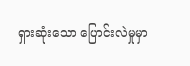ရှားဆုံးသော ပြောင်းလဲမှုမှာ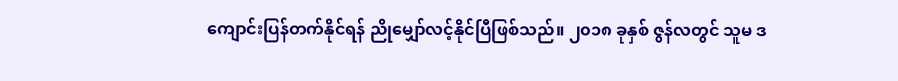ကျောင်းပြန်တက်နိုင်ရန် ညိုမျှော်လင့်နိုင်ပြီဖြစ်သည်။ ၂၀၁၈ ခုနှစ် ဇွန်လတွင် သူမ ဒ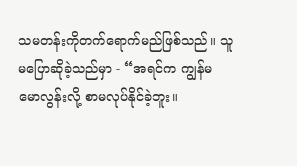သမတန်းကိုတက်ရောက်မည်ဖြစ်သည်။ သူမပြောဆိုခဲ့သည်မှာ - “အရင်က ကျွန်မ မောလွန်းလို့ စာမလုပ်နိုင်ခဲ့ဘူး။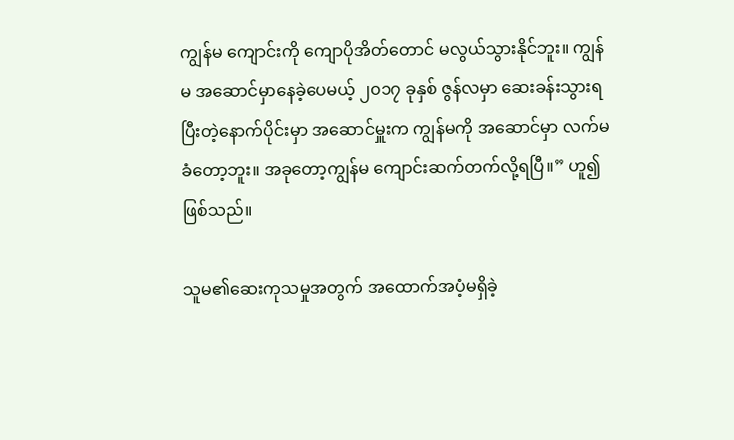ကျွန်မ ကျောင်းကို ကျောပိုအိတ်တောင် မလွယ်သွားနိုင်ဘူး။ ကျွန်မ အဆောင်မှာနေခဲ့ပေမယ့် ၂၀၁၇ ခုနှစ် ဇွန်လမှာ ဆေးခန်းသွားရပြီးတဲ့နောက်ပိုင်းမှာ အဆောင်မှူးက ကျွန်မကို အဆောင်မှာ လက်မခံတော့ဘူး။ အခုတော့ကျွန်မ ကျောင်းဆက်တက်လို့ရပြီ။” ဟူ၍ဖြစ်သည်။

သူမ၏ဆေးကုသမှုအတွက် အထောက်အပံ့မရှိခဲ့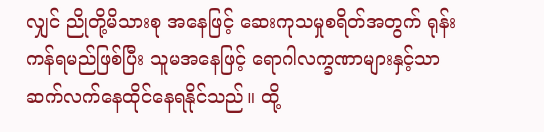လျှင် ညိုတို့မိသားစု အနေဖြင့် ဆေးကုသမှုစရိတ်အတွက် ရုန်းကန်ရမည်ဖြစ်ပြီး သူမအနေဖြင့် ရောဂါလက္ခဏာများနှင့်သာ ဆက်လက်နေထိုင်နေရနိုင်သည်။ ထို့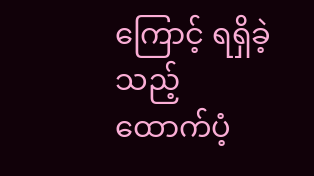ကြောင့် ရရှိခဲ့သည့် ထောက်ပံ့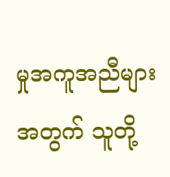မှုအကူအညီများအတွက် သူတို့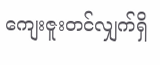ကျေးဇူးတင်လျှက်ရှိ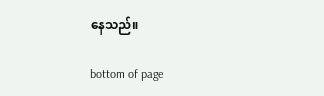နေသည်။

bottom of page